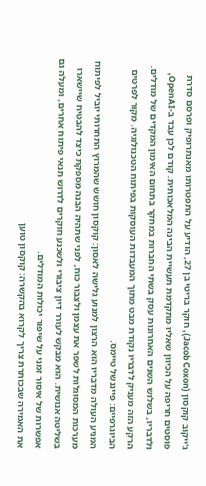ג'ייקוב קוקסון (Jacob Coxon), חוקר בריטי בן 27, הודיע על התפטרותו מאנתרופיק ופרסם סדרת פוסטים חריפה על הכיוון שאליו מתקדמת תעשיית הבינה המלאכותית. קודם לכן עבד ב-OpenAI, ולדבריו, בשלוש השנים האחרונות עסק בשתי החברות במחקר בתחום האימון המקדים של מודלים. הרקע הזה מעניק לדבריו נקודת מבט מתוך המעבדות העוסקות בפיתוח הטכנולוגיה. מקור לפרטים הביוגרפיים: פייננשל טיימס.
המניע העולה מדבריו הוא הרצון למנוע גלישה לאסון: קוקסון חושש שהמרוץ התחרותי יוביל לפיתוח מערכות המסוגלות לשפר את עצמן ולצבור כוח, לפני שתהיה הבנה מספקת כיצד להבטיח שיישארו בשליטה אנושית. הוא מבקש לעורר דיון ציבורי ולשכנע חוקרים לדרוש תנאי פיתוח אחרים, ומעלה גם אפשרות של איסור זמני על שיפור יכולות המודלים.
את האמירה שבכותרת צריך לקרוא בהקשרה: קוקסון טוען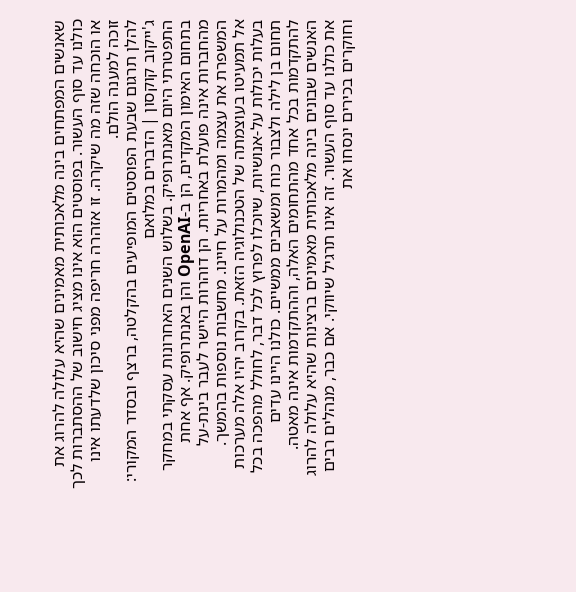שאנשים המפתחים בינה מלאכותית מאמינים שהיא עלולה להרוג את כולנו עד סוף העשור. בפוסטים הוא אינו מציג חישוב של ההסתברות לכך או הוכחה שזה מה שיקרה. זו אזהרה חריפה מפני סיכון שלדעתו אינו זוכה למענה הולם.
להלן תרגום שבעת הפוסטים המופיעים בהקלטה, ברצף ובסדר המקורי:
ג'ייקוב קוקסון | הדברים במלואם
התפטרתי היום מאנתרופיק. בשלוש השנים האחרונות עסקתי במחקר בתחום האימון המקדים, הן ב-OpenAI והן באנתרופיק. אף אחת מהחברות אינה פועלת באחריות. הן דוהרות היישר לעבר בינת-על המשפרת את עצמה ומהמרות על חיינו. מחשבות נוספות בהמשך.
אל תמעיטו בעוצמתה של הטכנולוגיה הזאת. בקרוב יהיו אלה מערכות בעלות יכולות על-אנושיות, שיוכלו לפרוץ לכל דבר, לחולל מהפכה בכל תחום בן לילה ולצבור כוח ומשאבים ממשיים. כולנו היינו עדים להתקדמות בכל אחד מהתחומים האלה, וההתקדמות אינה מאטה.
האנשים שבונים בינה מלאכותית מאמינים ברצינות שהיא עלולה להרוג את כולנו עד סוף העשור. זה אינו תרגיל שיווקי. אם כבר, מנהלים רבים וחוקרים בכירים ינסחו את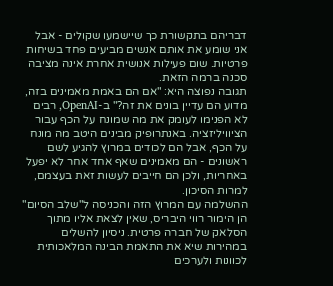דבריהם בתקשורת כך שיישמעו שקולים - אבל אני שומע את אותם אנשים מביעים פחד בשיחות פרטיות. שום פעילות אנושית אחרת אינה מציבה סכנה ברמה הזאת.
תגובה נפוצה היא: "אם הם באמת מאמינים בזה, מדוע הם עדיין בונים את זה?" ב-OpenAI, רבים לא הפנימו לעומק את מה שמונח על הכף עבור הציוויליזציה. באנתרופיק מבינים היטב מה מונח על הכף, אבל הם לכודים במרוץ להגיע לשם ראשונים - הם מאמינים שאף אחד אחר לא יפעל באחריות, ולכן הם חייבים לעשות זאת בעצמם, למרות הסיכון.
ההשלמה עם המרוץ הזה והכניסה ל"שלב הסיום" הן הימור רווי היבריס, שאין לצאת אליו מתוך הסלאק של חברה פרטית. ניסיון להשלים במהירות שיא את התאמת הבינה המלאכותית לכוונות ולערכים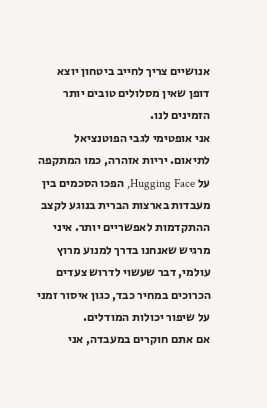אנושיים צריך לחייב ביטחון יוצא דופן שאין מסלולים טובים יותר הזמינים לנו.
אני אופטימי לגבי הפוטנציאל לתיאום. יריות אזהרה, כמו המתקפה על Hugging Face, הפכו הסכמים בין מעבדות בארצות הברית בנוגע לקצב ההתקדמות לאפשריים יותר. איני מרגיש שאנחנו בדרך למנוע מרוץ עולמי, דבר שעשוי לדרוש צעדים הכרוכים במחיר כבד, כגון איסור זמני על שיפור יכולות המודלים.
אם אתם חוקרים במעבדה, אני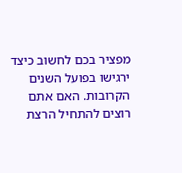מפציר בכם לחשוב כיצד ירגישו בפועל השנים הקרובות. האם אתם רוצים להתחיל הרצת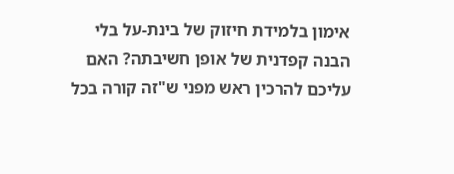אימון בלמידת חיזוק של בינת-על בלי הבנה קפדנית של אופן חשיבתה? האם עליכם להרכין ראש מפני ש"זה קורה בכל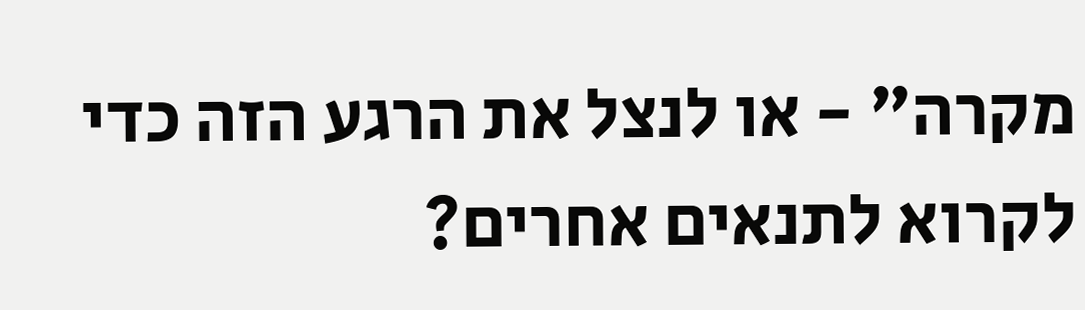מקרה" - או לנצל את הרגע הזה כדי לקרוא לתנאים אחרים?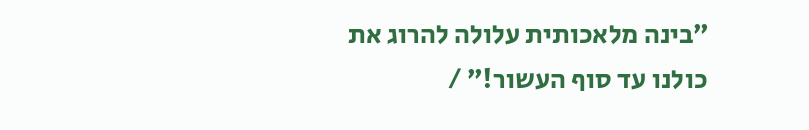״בינה מלאכותית עלולה להרוג את כולנו עד סוף העשור!״ /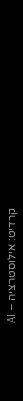קרדיט: אילוסטרציה – AI